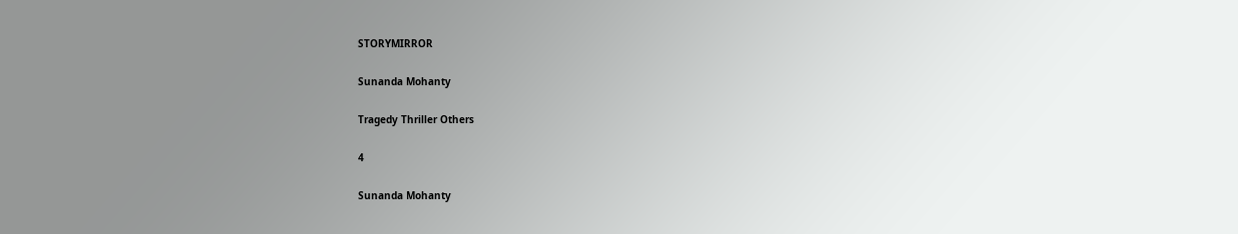STORYMIRROR

Sunanda Mohanty

Tragedy Thriller Others

4

Sunanda Mohanty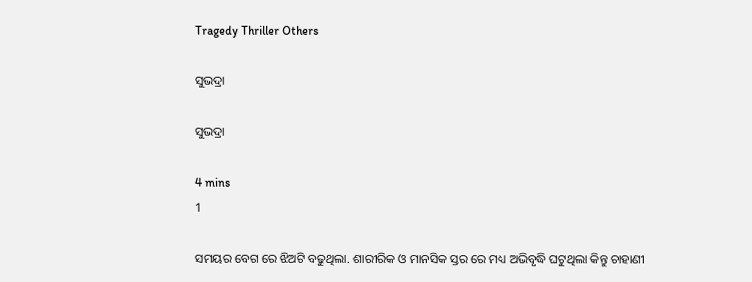Tragedy Thriller Others

ସୁଭଦ୍ରା

ସୁଭଦ୍ରା

4 mins
1

ସମୟର ବେଗ ରେ ଝିଅଟି ବଢୁଥିଲା. ଶାରୀରିକ ଓ ମାନସିକ ସ୍ତର ରେ ମଧ୍ୟ ଅଭିବୃଦ୍ଧି ଘଟୁଥିଲା କିନ୍ତୁ ଚାହାଣୀ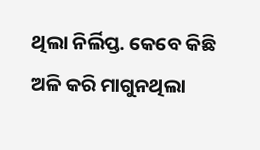ଥିଲା ନିର୍ଲିପ୍ତ. କେବେ କିଛି ଅଳି କରି ମାଗୁନଥିଲା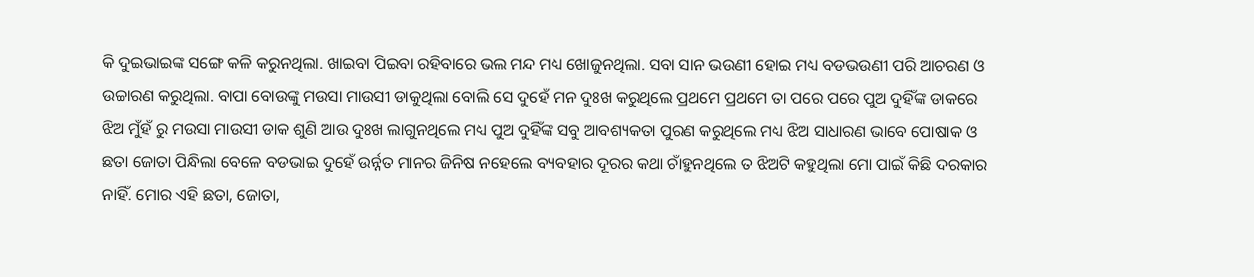କି ଦୁଇଭାଇଙ୍କ ସଙ୍ଗେ କଳି କରୁନଥିଲା. ଖାଇବା ପିଇବା ରହିବାରେ ଭଲ ମନ୍ଦ ମଧ୍ୟ ଖୋଜୁନଥିଲା. ସବା ସାନ ଭଉଣୀ ହୋଇ ମଧ୍ୟ ବଡଭଉଣୀ ପରି ଆଚରଣ ଓ ଉଚ୍ଚାରଣ କରୁଥିଲା. ବାପା ବୋଉଙ୍କୁ ମଉସା ମାଉସୀ ଡାକୁଥିଲା ବୋଲି ସେ ଦୁହେଁ ମନ ଦୁଃଖ କରୁଥିଲେ ପ୍ରଥମେ ପ୍ରଥମେ ତା ପରେ ପରେ ପୁଅ ଦୁହିଁଙ୍କ ଡାକରେ ଝିଅ ମୁଁହଁ ରୁ ମଉସା ମାଉସୀ ଡାକ ଶୁଣି ଆଉ ଦୁଃଖ ଲାଗୁନଥିଲେ ମଧ୍ୟ ପୁଅ ଦୁହିଁଙ୍କ ସବୁ ଆବଶ୍ୟକତା ପୁରଣ କରୁଥିଲେ ମଧ୍ୟ ଝିଅ ସାଧାରଣ ଭାବେ ପୋଷାକ ଓ ଛତା ଜୋତା ପିନ୍ଧିଲା ବେଳେ ବଡଭାଇ ଦୁହେଁ ଉର୍ନ୍ନତ ମାନର ଜିନିଷ ନହେଲେ ବ୍ୟବହାର ଦୂରର କଥା ଚାଁହୁନଥିଲେ ତ ଝିଅଟି କହୁଥିଲା ମୋ ପାଇଁ କିଛି ଦରକାର ନାହିଁ. ମୋର ଏହି ଛତା, ଜୋତା,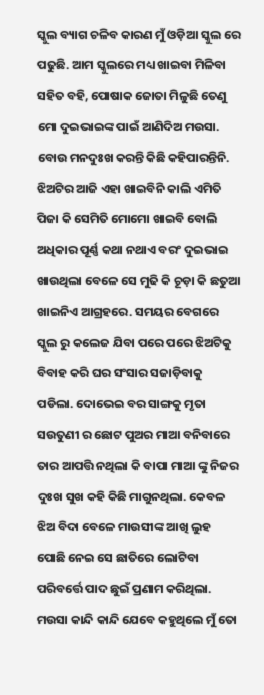ସ୍କୁଲ ବ୍ୟାଗ ଚଳିବ କାରଣ ମୁଁ ଓଡ଼ିଆ ସ୍କୁଲ ରେ ପଢୁଛି. ଆମ ସ୍କୁଲରେ ମଧ୍ୟ ଖାଇବା ମିଳିବା ସହିତ ବହି, ପୋଷାକ ଜୋତା ମିଳୁଛି ତେଣୁ ମୋ ଦୁଇଭାଇଙ୍କ ପାଇଁ ଆଣିଦିଅ ମଉସା. ବୋଉ ମନଦୁଃଖ କରନ୍ତି କିଛି କହିପାରନ୍ତିନି. ଝିଅଟିର ଆଜି ଏହା ଖାଇବିନି କାଲି ଏମିତି ପିଜା କି ସେମିତି ମୋମୋ ଖାଇବି ବୋଲି ଅଧିକାର ପୂର୍ଣ୍ଣ କଥା ନଥାଏ ବରଂ ଦୁଇଭାଇ ଖାଉଥିଲା ବେଳେ ସେ ମୁଢି କି ଚୂଡ଼ା କି ଛତୁଆ ଖାଇନିଏ ଆଗ୍ରହରେ. ସମୟର ବେଗରେ ସ୍କୁଲ ରୁ କଲେଜ ଯିବା ପରେ ପରେ ଝିଅଟିକୁ ବିବାହ କରି ଘର ସଂସାର ସଜାଡ଼ିବାକୁ ପଡିଲା. ଦୋଭେଇ ବର ସାଙ୍ଗକୁ ମୃତା ସଉତୁଣୀ ର ଛୋଟ ପୁଅର ମାଆ ବନିବାରେ ତାର ଆପତ୍ତି ନଥିଲା କି ବାପା ମାଆ ଙ୍କୁ ନିଜର ଦୁଃଖ ସୁଖ କହି କିଛି ମାଗୁନଥିଲା. କେବଳ ଝିଅ ବିଦା ବେଳେ ମାଉସୀଙ୍କ ଆଖି ଲୁହ ପୋଛି ନେଇ ସେ ଛାତିରେ ଲୋଟିବା ପରିବର୍ତ୍ତେ ପାଦ ଛୁଇଁ ପ୍ରଣାମ କରିଥିଲା. ମଉସା କାନ୍ଦି କାନ୍ଦି ଯେବେ କହୁଥିଲେ ମୁଁ ତୋ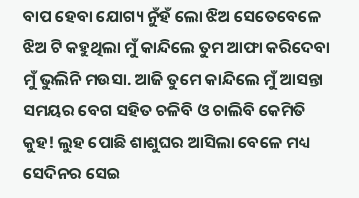ବାପ ହେବା ଯୋଗ୍ୟ ନୁଁହଁ ଲୋ ଝିଅ ସେତେବେଳେ ଝିଅ ଟି କହୁଥିଲା ମୁଁ କାନ୍ଦିଲେ ତୁମ ଆଫା କରିଦେବା ମୁଁ ଭୁଲିନି ମଉସା. ଆଜି ତୁମେ କାନ୍ଦିଲେ ମୁଁ ଆସନ୍ତା ସମୟର ବେଗ ସହିତ ଚଳିବି ଓ ଚାଲିବି କେମିତି କୁହ! ଲୁହ ପୋଛି ଶାଶୁଘର ଆସିଲା ବେଳେ ମଧ୍ୟ ସେଦିନର ସେଇ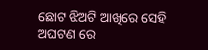ଛୋଟ ଝିଅଟି ଆଖିରେ ସେହି ଅଘଟଣ ରେ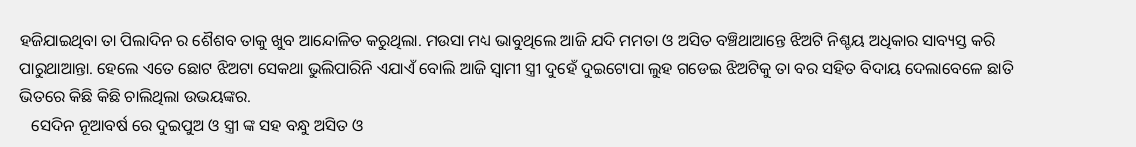ହଜିଯାଇଥିବା ତା ପିଲାଦିନ ର ଶୈଶବ ତାକୁ ଖୁବ ଆନ୍ଦୋଳିତ କରୁଥିଲା. ମଉସା ମଧ୍ୟ ଭାବୁଥିଲେ ଆଜି ଯଦି ମମତା ଓ ଅସିତ ବଞ୍ଚିଥାଆନ୍ତେ ଝିଅଟି ନିଶ୍ଚୟ ଅଧିକାର ସାବ୍ୟସ୍ତ କରି ପାରୁଥାଆନ୍ତା. ହେଲେ ଏତେ ଛୋଟ ଝିଅଟା ସେକଥା ଭୁଲିପାରିନି ଏଯାଏଁ ବୋଲି ଆଜି ସ୍ୱାମୀ ସ୍ତ୍ରୀ ଦୁହେଁ ଦୁଇଟୋପା ଲୁହ ଗଡେଇ ଝିଅଟିକୁ ତା ବର ସହିତ ବିଦାୟ ଦେଲାବେଳେ ଛାତି ଭିତରେ କିଛି କିଛି ଚାଲିଥିଲା ଉଭୟଙ୍କର.
   ସେଦିନ ନୂଆବର୍ଷ ରେ ଦୁଇପୁଅ ଓ ସ୍ତ୍ରୀ ଙ୍କ ସହ ବନ୍ଧୁ ଅସିତ ଓ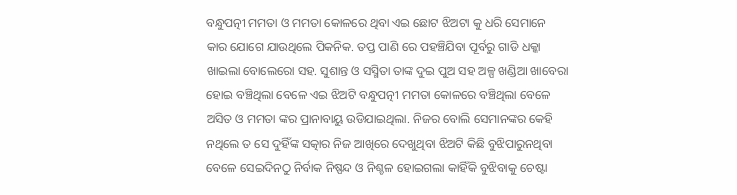ବନ୍ଧୁପତ୍ନୀ ମମତା ଓ ମମତା କୋଳରେ ଥିବା ଏଇ ଛୋଟ ଝିଅଟା କୁ ଧରି ସେମାନେ କାର ଯୋଗେ ଯାଉଥିଲେ ପିକନିକ. ତପ୍ତ ପାଣି ରେ ପହଞ୍ଚିଯିବା ପୂର୍ବରୁ ଗାଡି ଧକ୍କା ଖାଇଲା ବୋଲେରୋ ସହ. ସୁଶାନ୍ତ ଓ ସସ୍ମିତା ତାଙ୍କ ଦୁଇ ପୁଅ ସହ ଅଳ୍ପ ଖଣ୍ଡିଆ ଖାବେରା ହୋଇ ବଞ୍ଚିଥିଲା ବେଳେ ଏଇ ଝିଅଟି ବନ୍ଧୁପତ୍ନୀ ମମତା କୋଳରେ ବଞ୍ଚିଥିଲା ବେଳେ ଅସିତ ଓ ମମତା ଙ୍କର ପ୍ରାନାବାୟୁ ଉଡିଯାଇଥିଲା. ନିଜର ବୋଲି ସେମାନଙ୍କର କେହି ନଥିଲେ ତ ସେ ଦୁହିଁଙ୍କ ସତ୍କାର ନିଜ ଆଖିରେ ଦେଖୁଥିବା ଝିଅଟି କିଛି ବୁଝିପାରୁନଥିବା ବେଳେ ସେଇଦିନଠୁ ନିର୍ବାକ ନିଷ୍ପନ୍ଦ ଓ ନିଶ୍ଚଳ ହୋଇଗଲା କାହିଁକି ବୁଝିବାକୁ ଚେଷ୍ଟା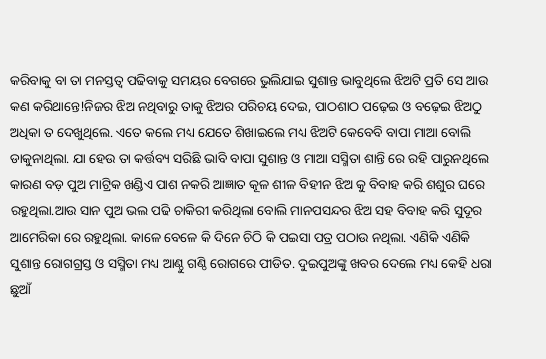କରିବାକୁ ବା ତା ମନସ୍ତତ୍ଵ ପଢିବାକୁ ସମୟର ବେଗରେ ଭୁଲିଯାଇ ସୁଶାନ୍ତ ଭାବୁଥିଲେ ଝିଅଟି ପ୍ରତି ସେ ଆଉ କଣ କରିଥାନ୍ତେ!ନିଜର ଝିଅ ନଥିବାରୁ ତାକୁ ଝିଅର ପରିଚୟ ଦେଇ, ପାଠଶାଠ ପଢ଼େଇ ଓ ବଢ଼େଇ ଝିଅଠୁ ଅଧିକା ତ ଦେଖୁଥିଲେ. ଏତେ କଲେ ମଧ୍ୟ ଯେତେ ଶିଖାଇଲେ ମଧ୍ୟ ଝିଅଟି କେବେବି ବାପା ମାଆ ବୋଲି ଡାକୁନାଥିଲା. ଯା ହେଉ ତା କର୍ତ୍ତବ୍ୟ ସରିଛି ଭାବି ବାପା ସୁଶାନ୍ତ ଓ ମାଆ ସସ୍ମିତା ଶାନ୍ତି ରେ ରହି ପାରୁନଥିଲେ କାରଣ ବଡ଼ ପୁଅ ମାଟ୍ରିକ ଖଣ୍ଡିଏ ପାଶ ନକରି ଆଜ୍ଞାତ କୂଳ ଶୀଳ ବିହୀନ ଝିଅ କୁ ବିବାହ କରି ଶଶୁର ଘରେ ରହୁଥିଲା.ଆଉ ସାନ ପୁଅ ଭଲ ପଢି ଚାକିରୀ କରିଥିଲା ବୋଲି ମାନପସନ୍ଦର ଝିଅ ସହ ବିବାହ କରି ସୁଦୂର ଆମେରିକା ରେ ରହୁଥିଲା. କାଳେ ବେଳେ କି ଦିନେ ଚିଠି କି ପଇସା ପତ୍ର ପଠାଉ ନଥିଲା. ଏଣିକି ଏଣିକି ସୁଶାନ୍ତ ରୋଗଗ୍ରସ୍ତ ଓ ସସ୍ମିତା ମଧ୍ୟ ଆଣ୍ଠୁ ଗଣ୍ଠି ରୋଗରେ ପୀଡିତ. ଦୁଇପୁଅଙ୍କୁ ଖବର ଦେଲେ ମଧ୍ୟ କେହି ଧରା ଛୁଆଁ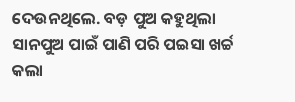ଦେଉନଥିଲେ. ବଡ଼ ପୁଅ କହୁଥିଲା ସାନପୁଅ ପାଇଁ ପାଣି ପରି ପଇସା ଖର୍ଚ୍ଚ କଲା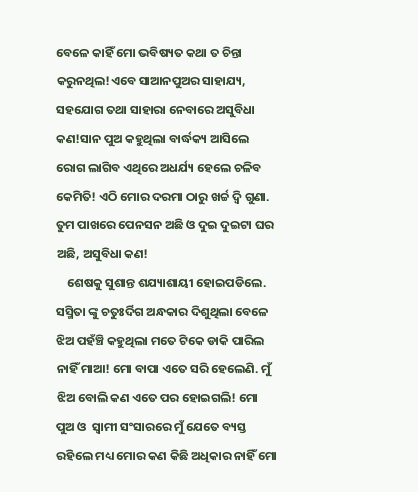ବେଳେ କାହିଁ ମୋ ଭବିଷ୍ୟତ କଥା ତ ଚିନ୍ତା କରୁନଥିଲ!ଏବେ ସାଆନପୁଅର ସାହାଯ୍ୟ, ସହଯୋଗ ତଥା ସାହାରା ନେବାରେ ଅସୁବିଧା କଣ!ସାନ ପୁଅ କହୁଥିଲା ବାର୍ଦ୍ଧକ୍ୟ ଆସିଲେ ରୋଗ ଲାଗିବ ଏଥିରେ ଅଧର୍ଯ୍ୟ ହେଲେ ଚଳିବ କେମିତି! ଏଠି ମୋର ଦରମା ଠାରୁ ଖର୍ଚ୍ଚ ଦ୍ବି ଗୁଣା. ତୁମ ପାଖରେ ପେନସନ ଅଛି ଓ ଦୁଇ ଦୁଇଟା ଘର ଅଛି, ଅସୁବିଧା କଣ!
    ଶେଷକୁ ସୁଶାନ୍ତ ଶଯ୍ୟାଶାୟୀ ହୋଇପଡିଲେ. ସସ୍ମିତା ଙ୍କୁ ଚତୁଃର୍ଦିଗ ଅନ୍ଧକାର ଦିଶୁଥିଲା ବେଳେ ଝିଅ ପହଁଞ୍ଚି କହୁଥିଲା ମତେ ଟିକେ ଡାକି ପାରିଲ ନାହିଁ ମାଆ! ମୋ ବାପା ଏତେ ସରି ହେଲେଣି. ମୁଁ ଝିଅ ବୋଲି କଣ ଏତେ ପର ହୋଇଗଲି! ମୋ ପୁଅ ଓ  ସ୍ୱାମୀ ସଂସାରରେ ମୁଁ ଯେତେ ବ୍ୟସ୍ତ ରହିଲେ ମଧ୍ୟ ମୋର କଣ କିଛି ଅଧିକାର ନାହିଁ ମୋ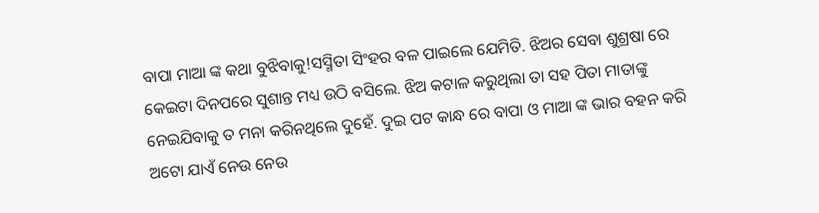ବାପା ମାଆ ଙ୍କ କଥା ବୁଝିବାକୁ!ସସ୍ମିତା ସିଂହର ବଳ ପାଇଲେ ଯେମିତି. ଝିଅର ସେବା ଶୁଶ୍ରଷା ରେ କେଇଟା ଦିନପରେ ସୁଶାନ୍ତ ମଧ୍ୟ ଉଠି ବସିଲେ. ଝିଅ କଟାଳ କରୁଥିଲା ତା ସହ ପିତା ମାତାଙ୍କୁ ନେଇଯିବାକୁ ତ ମନା କରିନଥିଲେ ଦୁହେଁ. ଦୁଇ ପଟ କାନ୍ଧ ରେ ବାପା ଓ ମାଆ ଙ୍କ ଭାର ବହନ କରି ଅଟୋ ଯାଏଁ ନେଉ ନେଉ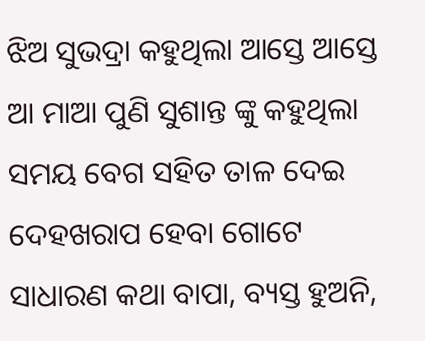ଝିଅ ସୁଭଦ୍ରା କହୁଥିଲା ଆସ୍ତେ ଆସ୍ତେ ଆ ମାଆ ପୁଣି ସୁଶାନ୍ତ ଙ୍କୁ କହୁଥିଲା ସମୟ ବେଗ ସହିତ ତାଳ ଦେଇ ଦେହଖରାପ ହେବା ଗୋଟେ ସାଧାରଣ କଥା ବାପା, ବ୍ୟସ୍ତ ହୁଅନି,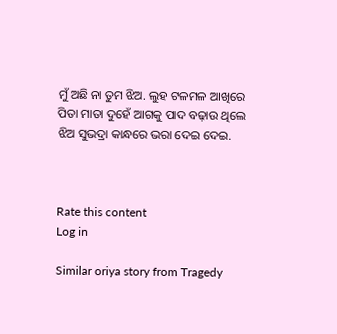ମୁଁ ଅଛି ନା ତୁମ ଝିଅ. ଲୁହ ଟଳମଳ ଆଖିରେ ପିତା ମାତା ଦୁହେଁ ଆଗକୁ ପାଦ ବଢ଼ାଉ ଥିଲେ ଝିଅ ସୁଭଦ୍ରା କାନ୍ଧରେ ଭରା ଦେଇ ଦେଇ.



Rate this content
Log in

Similar oriya story from Tragedy